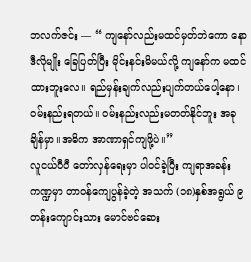ဘလက်ဇင်း — “ ကျနော်လည်းမထင်မှတ်ဘဲကော နော ဒီလိုမျိုး ခြေပြတ်ပြီး မိုင်းနင်းမိမယ်လို့ ကျနော်က မထင်ထားဘူးလေ။ ရည်မှန်းချက်လည်းပျက်တယ်ပေါ့နော၊ ဝမ်းနည်းရတယ်။ ဝမ်းနည်းလည်းမတတ်နိုင်ဘူး အခုချိန်မှာ။အဓိက အာဏာရှင်ကျဖို့ပဲ။”
လူငယ်ပီပီ တော်လှန်ရေးမှာ ပါဝင်ခဲ့ပြီး ကျရာအခန်းကဏ္ဍမှာ တာဝန်ကျေပွန်ခဲ့တဲ့ အသက် (၁၈)နှစ်အရွယ် ၉တန်းကျောင်းသား မောင်ဗင်ဆေး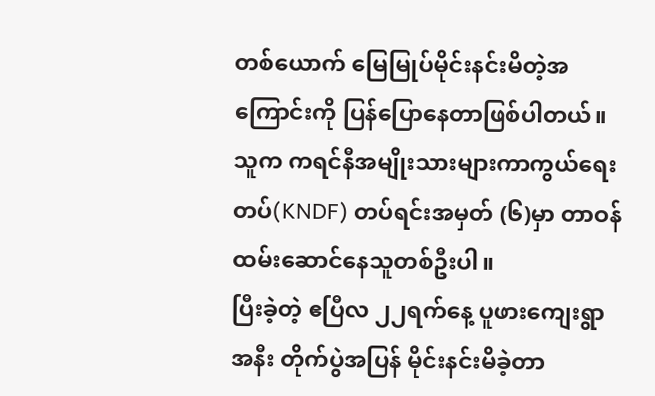တစ်ယောက် မြေမြုပ်မိုင်းနင်းမိတဲ့အကြောင်းကို ပြန်ပြောနေတာဖြစ်ပါတယ်။
သူက ကရင်နီအမျိုးသားများကာကွယ်ရေးတပ်(KNDF) တပ်ရင်းအမှတ် (၆)မှာ တာဝန်ထမ်းဆောင်နေသူတစ်ဦးပါ။
ပြီးခဲ့တဲ့ ဧပြီလ ၂၂ရက်နေ့ ပူဖားကျေးရွာအနီး တိုက်ပွဲအပြန် မိုင်းနင်းမိခဲ့တာ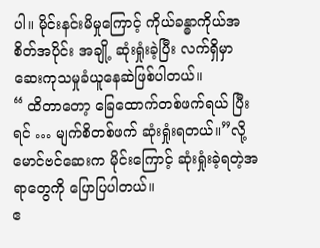ပါ။ မိုင်းနင်းမိမှုကြောင့် ကိုယ်ခန္ဓာကိုယ်အစိတ်အပိုင်း အချို့ ဆုံးရှုံးခဲ့ပြီး လက်ရှိမှာ ဆေးကုသမှုခံယူနေဆဲဖြစ်ပါတယ်။
“ ထိတာတော့ ခြေထောက်တစ်ဖက်ရယ် ပြီးရင် … မျက်စိတစ်ဖက် ဆုံးရှုံးရတယ်။”လို့ မောင်ဗင်ဆေးက မိုင်းကြောင့် ဆုံးရှုံးခဲ့ရတဲ့အရာတွေကို ပြောပြပါတယ်။
ဧ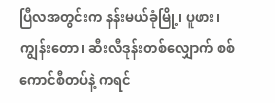ပြီလအတွင်းက နန်းမယ်ခုံမြို့၊ ပူဖား၊ ကျွန်းတော၊ ဆီးလီဒုန်းတစ်လျှောက် စစ်ကောင်စီတပ်နဲ့ ကရင်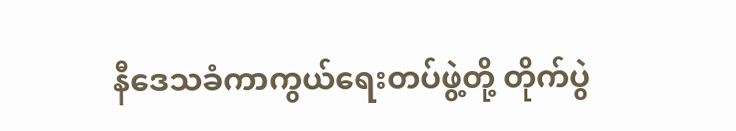နီဒေသခံကာကွယ်ရေးတပ်ဖွဲ့တို့ တိုက်ပွဲ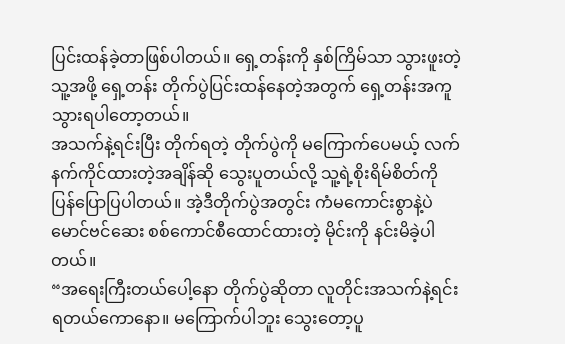ပြင်းထန်ခဲ့တာဖြစ်ပါတယ်။ ရှေ့တန်းကို နှစ်ကြိမ်သာ သွားဖူးတဲ့သူ့အဖို့ ရှေ့တန်း တိုက်ပွဲပြင်းထန်နေတဲ့အတွက် ရှေ့တန်းအကူသွားရပါတော့တယ်။
အသက်နဲ့ရင်းပြီး တိုက်ရတဲ့ တိုက်ပွဲကို မကြောက်ပေမယ့် လက်နက်ကိုင်ထားတဲ့အချိန်ဆို သွေးပူတယ်လို့ သူ့ရဲ့စိုးရိမ်စိတ်ကို ပြန်ပြောပြပါတယ်။ အဲ့ဒီတိုက်ပွဲအတွင်း ကံမကောင်းစွာနဲ့ပဲ မောင်ဗင်ဆေး စစ်ကောင်စီထောင်ထားတဲ့ မိုင်းကို နင်းမိခဲ့ပါတယ်။
“အရေးကြီးတယ်ပေါ့နော တိုက်ပွဲဆိုတာ လူတိုင်းအသက်နဲ့ရင်းရတယ်ကောနော။ မကြောက်ပါဘူး သွေးတော့ပူ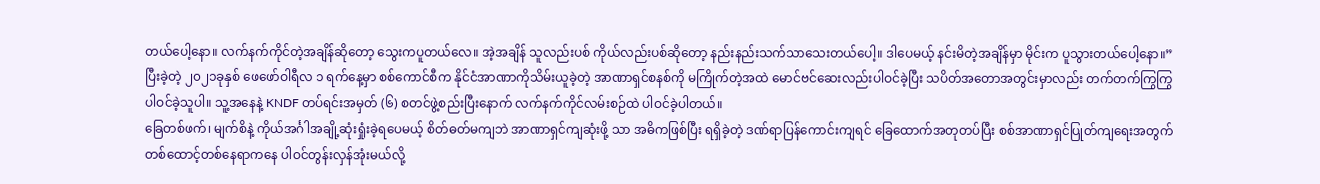တယ်ပေါ့နော။ လက်နက်ကိုင်တဲ့အချိန်ဆိုတော့ သွေးကပူတယ်လေ။ အဲ့အချိန် သူလည်းပစ် ကိုယ်လည်းပစ်ဆိုတော့ နည်းနည်းသက်သာသေးတယ်ပေါ့။ ဒါပေမယ့် နင်းမိတဲ့အချိန်မှာ မိုင်းက ပူသွားတယ်ပေါ့နော။”
ပြီးခဲ့တဲ့ ၂၀၂၁ခုနှစ် ဖေဖော်ဝါရီလ ၁ ရက်နေ့မှာ စစ်ကောင်စီက နိုင်ငံအာဏာကိုသိမ်းယူခဲ့တဲ့ အာဏာရှင်စနစ်ကို မကြိုက်တဲ့အထဲ မောင်ဗင်ဆေးလည်းပါဝင်ခဲ့ပြီး သပိတ်အတောအတွင်းမှာလည်း တက်တက်ကြွကြွပါဝင်ခဲ့သူပါ။ သူ့အနေနဲ့ KNDF တပ်ရင်းအမှတ် (၆) စတင်ဖွဲ့စည်းပြီးနောက် လက်နက်ကိုင်လမ်းစဉ်ထဲ ပါဝင်ခဲ့ပါတယ်။
ခြေတစ်ဖက်၊ မျက်စိနဲ့ ကိုယ်အင်္ဂါအချို့ဆုံးရှုံးခဲ့ရပေမယ့် စိတ်ဓတ်မကျဘဲ အာဏာရှင်ကျဆုံးဖို့ သာ အဓိကဖြစ်ပြီး ရရှိခဲ့တဲ့ ဒဏ်ရာပြန်ကောင်းကျရင် ခြေထောက်အတုတပ်ပြီး စစ်အာဏာရှင်ပြုတ်ကျရေးအတွက် တစ်ထောင့်တစ်နေရာကနေ ပါဝင်တွန်းလှန်အုံးမယ်လို့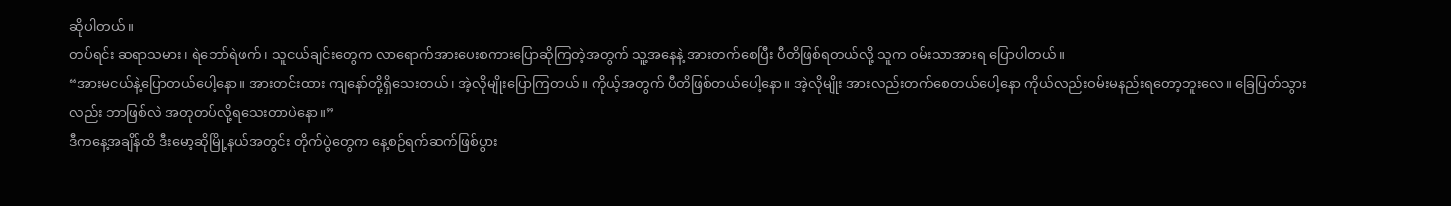ဆိုပါတယ်။
တပ်ရင်း ဆရာသမား၊ ရဲဘော်ရဲဖက်၊ သူငယ်ချင်းတွေက လာရောက်အားပေးစကားပြောဆိုကြတဲ့အတွက် သူ့အနေနဲ့ အားတက်စေပြီး ပီတိဖြစ်ရတယ်လို့ သူက ဝမ်းသာအားရ ပြောပါတယ်။
“အားမငယ်နဲ့ပြောတယ်ပေါ့နော။ အားတင်းထား ကျနော်တို့ရှိသေးတယ်၊ အဲ့လိုမျိုးပြောကြတယ်။ ကိုယ့်အတွက် ပီတိဖြစ်တယ်ပေါ့နော။ အဲ့လိုမျိုး အားလည်းတက်စေတယ်ပေါ့နော ကိုယ်လည်းဝမ်းမနည်းရတော့ဘူးလေ။ ခြေပြတ်သွားလည်း ဘာဖြစ်လဲ အတုတပ်လို့ရသေးတာပဲနော။”
ဒီကနေ့အချိန်ထိ ဒီးမော့ဆိုမြို့နယ်အတွင်း တိုက်ပွဲတွေက နေ့စဉ်ရက်ဆက်ဖြစ်ပွား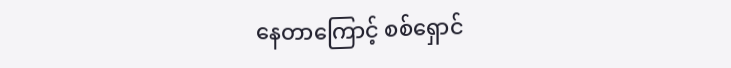နေတာကြောင့် စစ်ရှောင်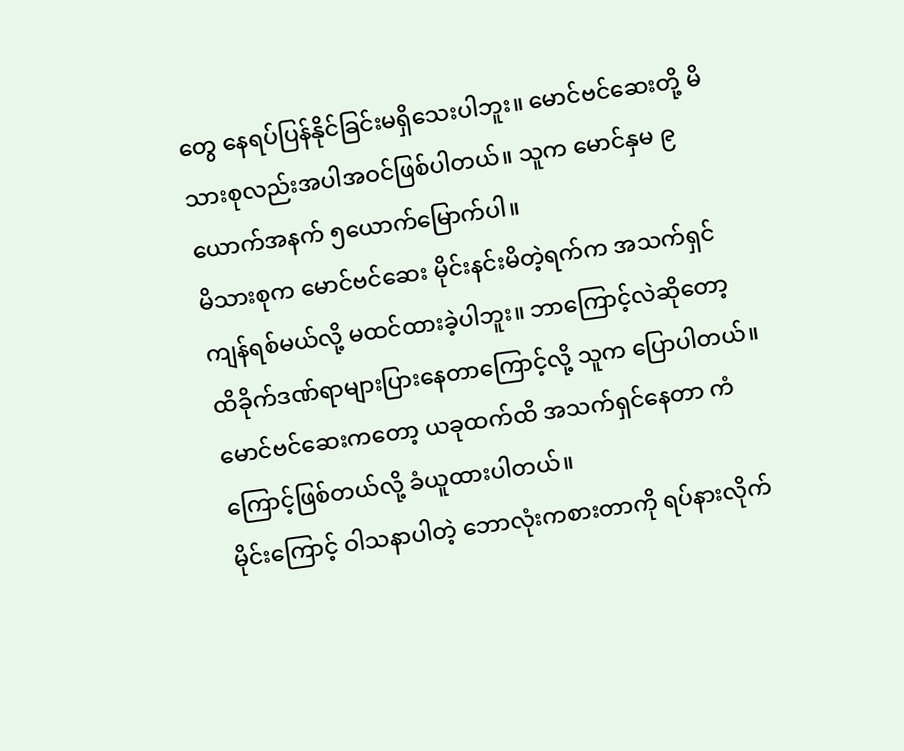တွေ နေရပ်ပြန်နိုင်ခြင်းမရှိသေးပါဘူး။ မောင်ဗင်ဆေးတို့ မိသားစုလည်းအပါအဝင်ဖြစ်ပါတယ်။ သူက မောင်နှမ ၉ယောက်အနက် ၅ယောက်မြောက်ပါ။
မိသားစုက မောင်ဗင်ဆေး မိုင်းနင်းမိတဲ့ရက်က အသက်ရှင်ကျန်ရစ်မယ်လို့ မထင်ထားခဲ့ပါဘူး။ ဘာကြောင့်လဲဆိုတော့ ထိခိုက်ဒဏ်ရာများပြားနေတာကြောင့်လို့ သူက ပြောပါတယ်။မောင်ဗင်ဆေးကတော့ ယခုထက်ထိ အသက်ရှင်နေတာ ကံကြောင့်ဖြစ်တယ်လို့ ခံယူထားပါတယ်။
မိုင်းကြောင့် ဝါသနာပါတဲ့ ဘောလုံးကစားတာကို ရပ်နားလိုက်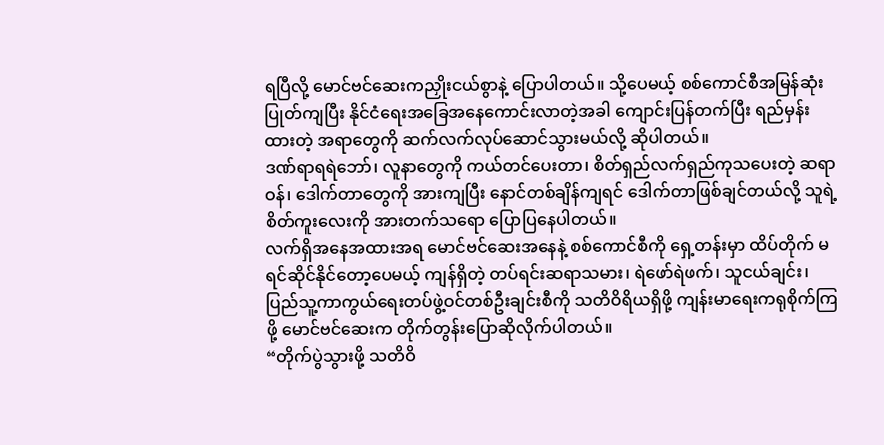ရပြီလို့ မောင်ဗင်ဆေးကညှိုးငယ်စွာနဲ့ ပြောပါတယ်။ သို့ပေမယ့် စစ်ကောင်စီအမြန်ဆုံးပြုတ်ကျပြီး နိုင်ငံရေးအခြေအနေကောင်းလာတဲ့အခါ ကျောင်းပြန်တက်ပြီး ရည်မှန်းထားတဲ့ အရာတွေကို ဆက်လက်လုပ်ဆောင်သွားမယ်လို့ ဆိုပါတယ်။
ဒဏ်ရာရရဲဘော်၊ လူနာတွေကို ကယ်တင်ပေးတာ၊ စိတ်ရှည်လက်ရှည်ကုသပေးတဲ့ ဆရာဝန်၊ ဒေါက်တာတွေကို အားကျပြီး နောင်တစ်ချိန်ကျရင် ဒေါက်တာဖြစ်ချင်တယ်လို့ သူရဲ့စိတ်ကူးလေးကို အားတက်သရော ပြောပြနေပါတယ်။
လက်ရှိအနေအထားအရ မောင်ဗင်ဆေးအနေနဲ့ စစ်ကောင်စီကို ရှေ့တန်းမှာ ထိပ်တိုက် မရင်ဆိုင်နိုင်တော့ပေမယ့် ကျန်ရှိတဲ့ တပ်ရင်းဆရာသမား၊ ရဲဖော်ရဲဖက်၊ သူငယ်ချင်း၊ ပြည်သူ့ကာကွယ်ရေးတပ်ဖွဲ့ဝင်တစ်ဦးချင်းစီကို သတိဝိရိယရှိဖို့ ကျန်းမာရေးကရုစိုက်ကြဖို့ မောင်ဗင်ဆေးက တိုက်တွန်းပြောဆိုလိုက်ပါတယ်။
“တိုက်ပွဲသွားဖို့ သတိဝိ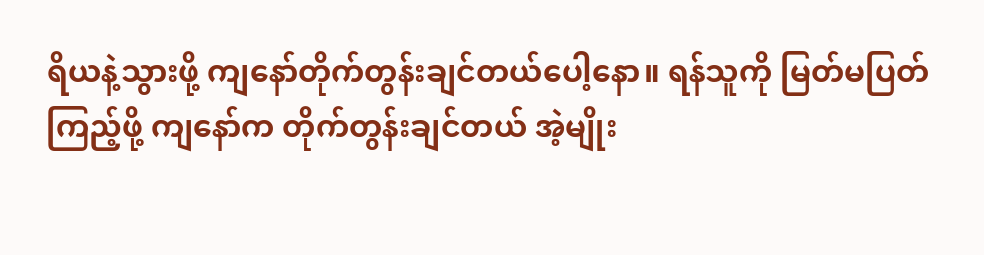ရိယနဲ့သွားဖို့ ကျနော်တိုက်တွန်းချင်တယ်ပေါ့နော။ ရန်သူကို မြတ်မပြတ်ကြည့်ဖို့ ကျနော်က တိုက်တွန်းချင်တယ် အဲ့မျိုး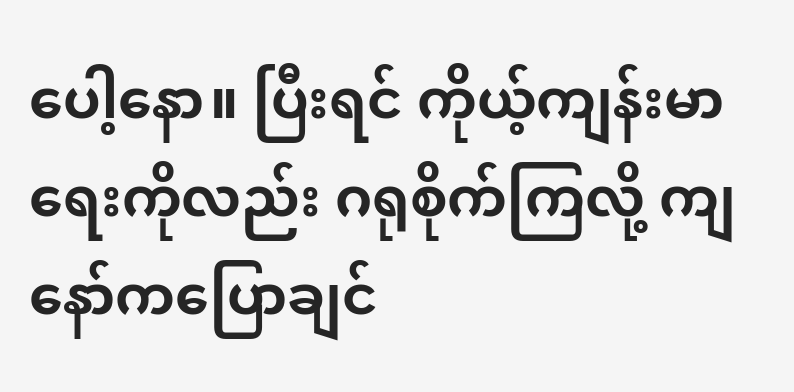ပေါ့နော။ ပြီးရင် ကိုယ့်ကျန်းမာရေးကိုလည်း ဂရုစိုက်ကြလို့ ကျနော်ကပြောချင်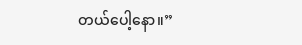တယ်ပေါ့နော။”